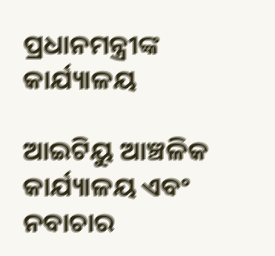ପ୍ରଧାନମନ୍ତ୍ରୀଙ୍କ କାର୍ଯ୍ୟାଳୟ

ଆଇଟିୟୁ ଆଞ୍ଚଳିକ କାର୍ଯ୍ୟାଳୟ ଏବଂ ନବାଚାର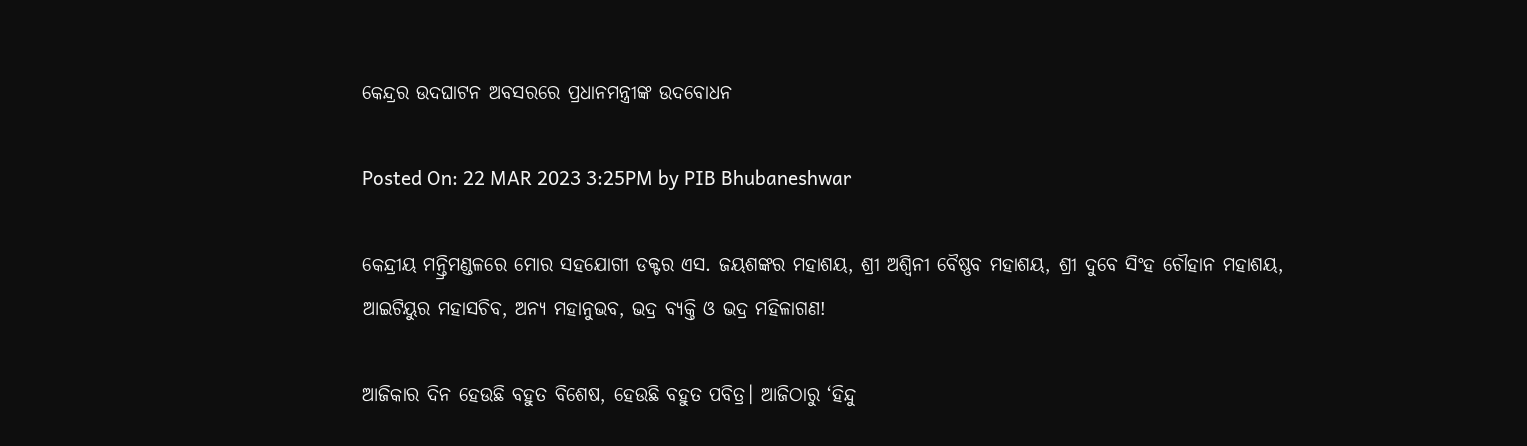କେନ୍ଦ୍ରର ଉଦଘାଟନ ଅବସରରେ ପ୍ରଧାନମନ୍ତ୍ରୀଙ୍କ ଉଦବୋଧନ

Posted On: 22 MAR 2023 3:25PM by PIB Bhubaneshwar

କେନ୍ଦ୍ରୀୟ ମନ୍ତ୍ରିମଣ୍ଡଳରେ ମୋର ସହଯୋଗୀ ଡକ୍ଟର ଏସ. ଜୟଶଙ୍କର ମହାଶୟ, ଶ୍ରୀ ଅଶ୍ୱିନୀ ବୈଷ୍ଣବ ମହାଶୟ, ଶ୍ରୀ ଦୁବେ ସିଂହ ଚୌହାନ ମହାଶୟ, ଆଇଟିୟୁର ମହାସଚିବ, ଅନ୍ୟ ମହାନୁଭବ, ଭଦ୍ର ବ୍ୟକ୍ତି ଓ ଭଦ୍ର ମହିଳାଗଣ!

ଆଜିକାର ଦିନ ହେଉଛି ବହୁତ ବିଶେଷ, ହେଉଛି ବହୁତ ପବିତ୍ର। ଆଜିଠାରୁ ‘ହିନ୍ଦୁ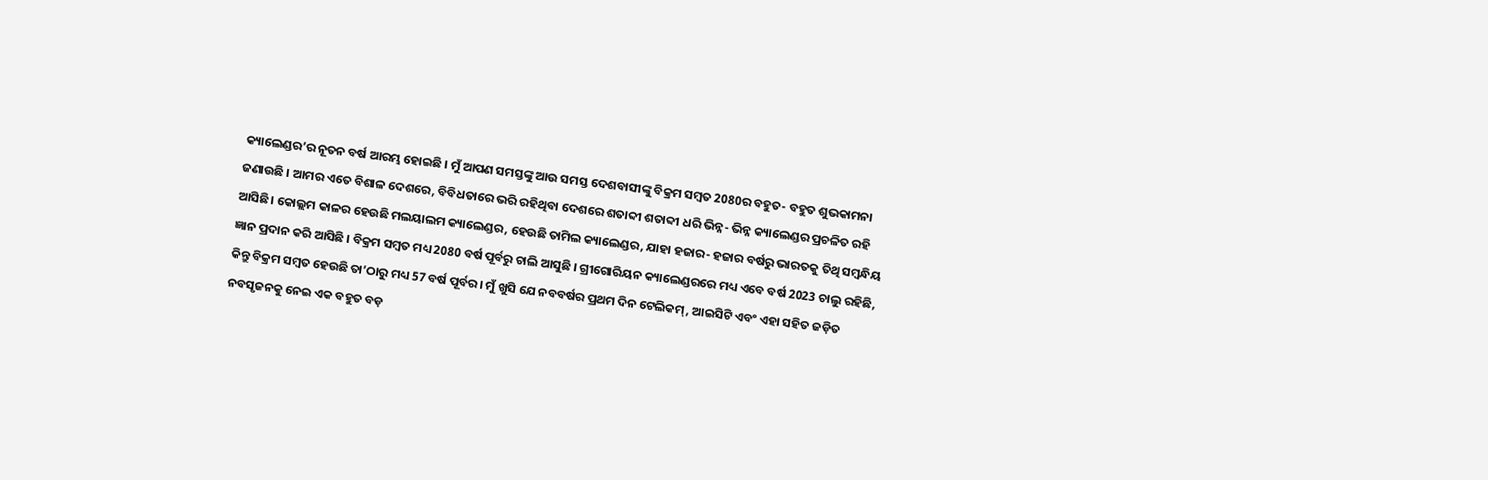କ୍ୟାଲେଣ୍ଡର’ର ନୂତନ ବର୍ଷ ଆରମ୍ଭ ହୋଇଛି । ମୁଁ ଆପଣ ସମସ୍ତଙ୍କୁ ଆଉ ସମସ୍ତ ଦେଶବାସୀଙ୍କୁ ବିକ୍ରମ ସମ୍ବତ 2080ର ବହୁତ- ବହୁତ ଶୁଭକାମନା ଜଣାଉଛି । ଆମର ଏତେ ବିଶାଳ ଦେଶରେ, ବିବିଧତାରେ ଭରି ରହିଥିବା ଦେଶରେ ଶତାବ୍ଦୀ ଶତାବ୍ଦୀ ଧରି ଭିନ୍ନ- ଭିନ୍ନ କ୍ୟାଲେଣ୍ଡର ପ୍ରଚଳିତ ରହି ଆସିଛି। କୋଲ୍ଲମ କାଳର ହେଉଛି ମଲୟାଲମ କ୍ୟାଲେଣ୍ଡର, ହେଉଛି ତାମିଲ କ୍ୟାଲେଣ୍ଡର, ଯାହା ହଜାର- ହଜାର ବର୍ଷରୁ ଭାରତକୁ ତିଥି ସମ୍ବନ୍ଧିୟ ଜ୍ଞାନ ପ୍ରଦାନ କରି ଆସିଛି । ବିକ୍ରମ ସମ୍ବତ ମଧ୍ୟ 2080 ବର୍ଷ ପୂର୍ବରୁ ଚାଲି ଆସୁଛି । ଗ୍ରୀଗୋରିୟନ କ୍ୟାଲେଣ୍ଡରରେ ମଧ୍ୟ ଏବେ ବର୍ଷ 2023 ଚାଲୁ ରହିଛି, କିନ୍ତୁ ବିକ୍ରମ ସମ୍ବତ ହେଉଛି ତା’ଠାରୁ ମଧ୍ୟ 57 ବର୍ଷ ପୂର୍ବର। ମୁଁ ଖୁସି ଯେ ନବବର୍ଷର ପ୍ରଥମ ଦିନ ଟେଲିକମ୍, ଆଇସିଟି ଏବଂ ଏହା ସହିତ ଜଡ଼ିତ ନବସୃଜନକୁ ନେଇ ଏକ ବହୁତ ବଡ଼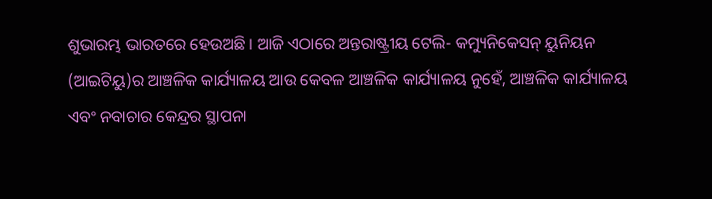ଶୁଭାରମ୍ଭ ଭାରତରେ ହେଉଅଛି । ଆଜି ଏଠାରେ ଅନ୍ତରାଷ୍ଟ୍ରୀୟ ଟେଲି- କମ୍ୟୁନିକେସନ୍ ୟୁନିୟନ (ଆଇଟିୟୁ)ର ଆଞ୍ଚଳିକ କାର୍ଯ୍ୟାଳୟ ଆଉ କେବଳ ଆଞ୍ଚଳିକ କାର୍ଯ୍ୟାଳୟ ନୁହେଁ, ଆଞ୍ଚଳିକ କାର୍ଯ୍ୟାଳୟ ଏବଂ ନବାଚାର କେନ୍ଦ୍ରର ସ୍ଥାପନା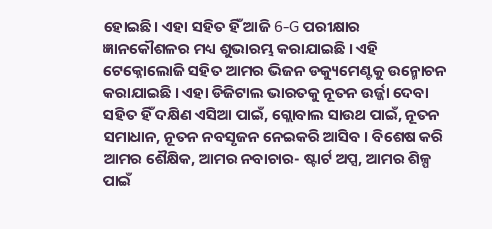ହୋଇଛି। ଏହା ସହିତ ହିଁ ଆଜି 6-G ପରୀକ୍ଷାର ଜ୍ଞାନକୌଶଳର ମଧ୍ୟ ଶୁଭାରମ୍ଭ କରାଯାଇଛି । ଏହି ଟେକ୍ନୋଲୋଜି ସହିତ ଆମର ଭିଜନ ଡକ୍ୟୁମେଣ୍ଟକୁ ଉନ୍ମୋଚନ କରାଯାଇଛି । ଏହା ଡିଜିଟାଲ ଭାରତକୁ ନୂତନ ଉର୍ଜ୍ଜା ଦେବା ସହିତ ହିଁ ଦକ୍ଷିଣ ଏସିଆ ପାଇଁ, ଗ୍ଲୋବାଲ ସାଉଥ ପାଇଁ, ନୂତନ ସମାଧାନ, ନୂତନ ନବସୃଜନ ନେଇକରି ଆସିବ । ବିଶେଷ କରି ଆମର ଶୈକ୍ଷିକ, ଆମର ନବାଚାର- ଷ୍ଟାର୍ଟ ଅପ୍ସ, ଆମର ଶିଳ୍ପ ପାଇଁ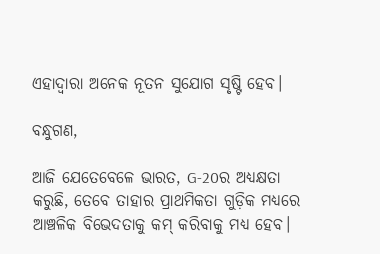ଏହାଦ୍ୱାରା ଅନେକ ନୂତନ ସୁଯୋଗ ସୃଷ୍ଟି ହେବ।

ବନ୍ଧୁଗଣ,

ଆଜି ଯେତେବେଳେ ଭାରତ, G-20ର ଅଧ୍ୟକ୍ଷତା କରୁଛି, ତେବେ ତାହାର ପ୍ରାଥମିକତା ଗୁଡ଼ିକ ମଧ୍ୟରେ ଆଞ୍ଚଳିକ ବିଭେଦତାକୁ କମ୍ କରିବାକୁ ମଧ୍ୟ ହେବ।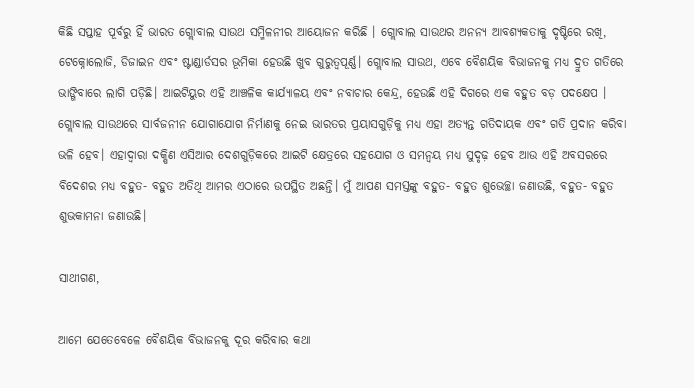କିଛି ସପ୍ତାହ ପୂର୍ବରୁ ହିଁ ଭାରତ ଗ୍ଲୋବାଲ ସାଉଥ ସମ୍ମିଳନୀର ଆୟୋଜନ କରିଛି । ଗ୍ଲୋବାଲ ସାଉଥର ଅନନ୍ୟ ଆବଶ୍ୟକତାକୁ ଦୃଷ୍ଟିରେ ରଖି, ଟେକ୍ନୋଲୋଜି, ଡିଜାଇନ ଏବଂ ଷ୍ଟାଣ୍ଡାର୍ଡସର ଭୂମିକା ହେଉଛି ଖୁବ ଗୁରୁତ୍ୱପୂର୍ଣ୍ଣ। ଗ୍ଲୋବାଲ ସାଉଥ, ଏବେ ବୈଶୟିକ ବିଭାଜନକୁ ମଧ୍ୟ ଦ୍ରୁତ ଗତିରେ ଭାଙ୍ଗିବାରେ ଲାଗି ପଡ଼ିଛି। ଆଇଟିୟୁର ଏହି ଆଞ୍ଚଳିକ କାର୍ଯ୍ୟାଳୟ ଏବଂ ନବାଚାର କେନ୍ଦ୍ର, ହେଉଛି ଏହି ଦିଗରେ ଏକ ବହୁତ ବଡ଼ ପଦକ୍ଷେପ । ଗ୍ଲୋବାଲ ସାଉଥରେ ସାର୍ବଜନୀନ ଯୋଗାଯୋଗ ନିର୍ମାଣକୁ ନେଇ ଭାରତର ପ୍ରୟାସଗୁଡ଼ିକୁ ମଧ୍ୟ ଏହା ଅତ୍ୟନ୍ତ ଗତିଦାୟକ ଏବଂ ଗତି ପ୍ରଦାନ କରିବା ଭଳି ହେବ। ଏହାଦ୍ୱାରା ଦକ୍ଷିଣ ଏସିଆର ଦେଶଗୁଡ଼ିକରେ ଆଇଟି କ୍ଷେତ୍ରରେ ସହଯୋଗ ଓ ସମନ୍ୱୟ ମଧ୍ୟ ସୁଦୃଢ଼ ହେବ ଆଉ ଏହି ଅବସରରେ ବିଦେଶର ମଧ୍ୟ ବହୁତ- ବହୁତ ଅତିଥି ଆମର ଏଠାରେ ଉପସ୍ଥିତ ଅଛନ୍ତି। ମୁଁ ଆପଣ ସମସ୍ତଙ୍କୁ ବହୁତ- ବହୁତ ଶୁଭେଚ୍ଛା ଜଣାଉଛି, ବହୁତ- ବହୁତ ଶୁଭକାମନା ଜଣାଉଛି।

ସାଥୀଗଣ,

ଆମେ ଯେତେବେଳେ ବୈଶୟିକ ବିଭାଜନକୁ ଦୂର କରିବାର କଥା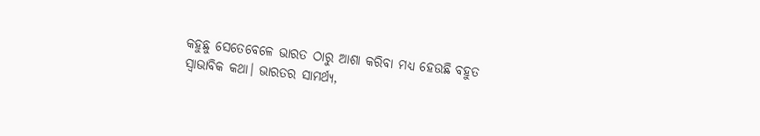କହୁଛୁ ସେତେବେଳେ ଭାରତ ଠାରୁ ଆଶା କରିବା ମଧ୍ୟ ହେଉଛି ବହୁତ ସ୍ୱାଭାବିକ କଥା। ଭାରତର ସାମର୍ଥ୍ୟ,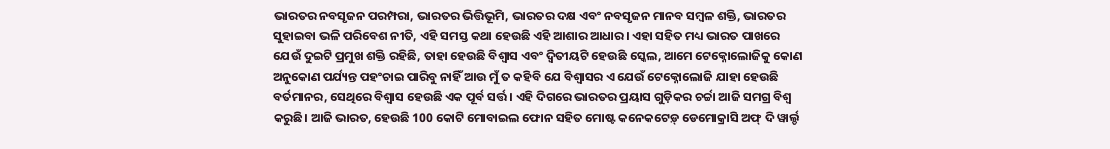ଭାରତର ନବସୃଜନ ପରମ୍ପରା, ଭାରତର ଭିତ୍ତିଭୂମି, ଭାରତର ଦକ୍ଷ ଏବଂ ନବସୃଜନ ମାନବ ସମ୍ବଳ ଶକ୍ତି, ଭାରତର ସୁହାଇବା ଭଳି ପରିବେଶ ନୀତି, ଏହି ସମସ୍ତ କଥା ହେଉଛି ଏହି ଆଶାର ଆଧାର। ଏହା ସହିତ ମଧ୍ୟ ଭାରତ ପାଖରେ ଯେଉଁ ଦୁଇଟି ପ୍ରମୁଖ ଶକ୍ତି ରହିଛି, ତାହା ହେଉଛି ବିଶ୍ୱାସ ଏବଂ ଦ୍ୱିତୀୟଟି ହେଉଛି ସ୍କେଲ, ଆମେ ଟେକ୍ନୋଲୋଜିକୁ କୋଣ ଅନୁକୋଣ ପର୍ଯ୍ୟନ୍ତ ପହଂଚାଇ ପାରିବୁ ନାହିଁ ଆଉ ମୁଁ ତ କହିବି ଯେ ବିଶ୍ୱାସର ଏ ଯେଉଁ ଟେକ୍ନୋଲୋଜି ଯାହା ହେଉଛି ବର୍ତମାନର, ସେଥିରେ ବିଶ୍ୱାସ ହେଉଛି ଏକ ପୂର୍ବ ସର୍ତ୍ତ । ଏହି ଦିଗରେ ଭାରତର ପ୍ରୟାସ ଗୁଡ଼ିକର ଚର୍ଚ୍ଚା ଆଜି ସମଗ୍ର ବିଶ୍ୱ କରୁଛି। ଆଜି ଭାରତ, ହେଉଛି 100 କୋଟି ମୋବାଇଲ ଫୋନ ସହିତ ମୋଷ୍ଟ କନେକଟେଡ଼୍ ଡେମୋକ୍ରାସି ଅଫ୍ ଦି ୱାର୍ଲ୍ଡ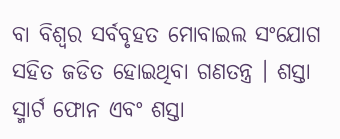ବା ବିଶ୍ୱର ସର୍ବବୃହତ ମୋବାଇଲ ସଂଯୋଗ ସହିତ ଜଡିତ ହୋଇଥିବା ଗଣତନ୍ତ୍ର । ଶସ୍ତା ସ୍ମାର୍ଟ ଫୋନ ଏବଂ ଶସ୍ତା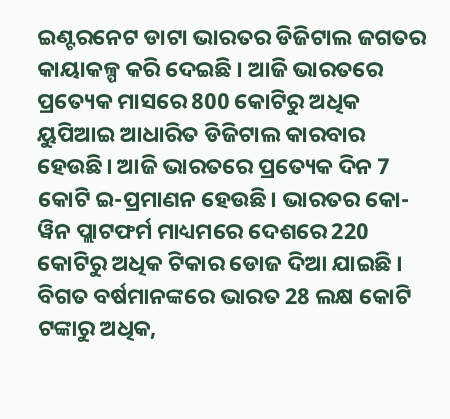ଇଣ୍ଟରନେଟ ଡାଟା ଭାରତର ଡିଜିଟାଲ ଜଗତର କାୟାକଳ୍ପ କରି ଦେଇଛି । ଆଜି ଭାରତରେ ପ୍ରତ୍ୟେକ ମାସରେ 800 କୋଟିରୁ ଅଧିକ ୟୁପିଆଇ ଆଧାରିତ ଡିଜିଟାଲ କାରବାର ହେଉଛି। ଆଜି ଭାରତରେ ପ୍ରତ୍ୟେକ ଦିନ 7 କୋଟି ଇ-ପ୍ରମାଣନ ହେଉଛି। ଭାରତର କୋ-ୱିନ ପ୍ଲାଟଫର୍ମ ମାଧ୍ୟମରେ ଦେଶରେ 220 କୋଟିରୁ ଅଧିକ ଟିକାର ଡୋଜ ଦିଆ ଯାଇଛି । ବିଗତ ବର୍ଷମାନଙ୍କରେ ଭାରତ 28 ଲକ୍ଷ କୋଟି ଟଙ୍କାରୁ ଅଧିକ,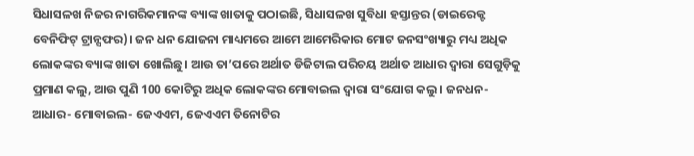ସିଧାସଳଖ ନିଜର ନାଗରିକମାନଙ୍କ ବ୍ୟାଙ୍କ ଖାତାକୁ ପଠାଇଛି, ସିଧାସଳଖ ସୁବିଧା ହସ୍ତାନ୍ତର (ଡାଇରେକ୍ଟ ବେନିଫିଟ୍ ଟ୍ରାନ୍ସଫର)। ଜନ ଧନ ଯୋଜନା ମାଧ୍ୟମରେ ଆମେ ଆମେରିକାର ମୋଟ ଜନସଂଖ୍ୟାରୁ ମଧ୍ୟ ଅଧିକ ଲୋକଙ୍କର ବ୍ୟାଙ୍କ ଖାତା ଖୋଲିଛୁ। ଆଉ ତା’ପରେ ଅର୍ଥାତ ଡିଜିଟାଲ ପରିଚୟ ଅର୍ଥାତ ଆଧାର ଦ୍ୱାରା ସେଗୁଡ଼ିକୁ ପ୍ରମାଣ କଲୁ, ଆଉ ପୁଣି 100 କୋଟିରୁ ଅଧିକ ଲୋକଙ୍କର ମୋବାଇଲ ଦ୍ୱାରା ସଂଯୋଗ କଲୁ । ଜନଧନ- ଆଧାର- ମୋବାଇଲ- ଜେଏଏମ, ଜେଏଏମ ତିନୋଟିର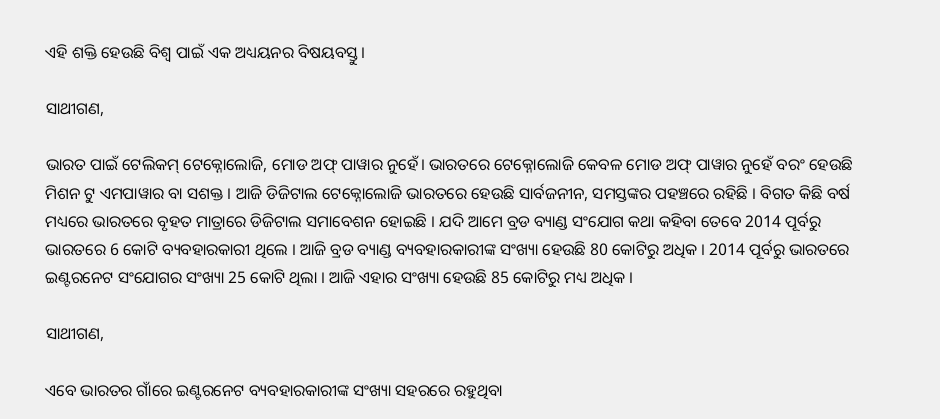ଏହି ଶକ୍ତି ହେଉଛି ବିଶ୍ୱ ପାଇଁ ଏକ ଅଧ୍ୟୟନର ବିଷୟବସ୍ତୁ।

ସାଥୀଗଣ,

ଭାରତ ପାଇଁ ଟେଲିକମ୍ ଟେକ୍ନୋଲୋଜି, ମୋଡ ଅଫ୍ ପାୱାର ନୁହେଁ। ଭାରତରେ ଟେକ୍ନୋଲୋଜି କେବଳ ମୋଡ ଅଫ୍ ପାୱାର ନୁହେଁ ବରଂ ହେଉଛି ମିଶନ ଟୁ ଏମପାୱାର ବା ସଶକ୍ତ । ଆଜି ଡିଜିଟାଲ ଟେକ୍ନୋଲୋଜି ଭାରତରେ ହେଉଛି ସାର୍ବଜନୀନ, ସମସ୍ତଙ୍କର ପହଞ୍ଚରେ ରହିଛି । ବିଗତ କିଛି ବର୍ଷ ମଧ୍ୟରେ ଭାରତରେ ବୃହତ ମାତ୍ରାରେ ଡିଜିଟାଲ ସମାବେଶନ ହୋଇଛି । ଯଦି ଆମେ ବ୍ରଡ ବ୍ୟାଣ୍ଡ ସଂଯୋଗ କଥା କହିବା ତେବେ 2014 ପୂର୍ବରୁ ଭାରତରେ 6 କୋଟି ବ୍ୟବହାରକାରୀ ଥିଲେ । ଆଜି ବ୍ରଡ ବ୍ୟାଣ୍ଡ ବ୍ୟବହାରକାରୀଙ୍କ ସଂଖ୍ୟା ହେଉଛି 80 କୋଟିରୁ ଅଧିକ । 2014 ପୂର୍ବରୁ ଭାରତରେ ଇଣ୍ଟରନେଟ ସଂଯୋଗର ସଂଖ୍ୟା 25 କୋଟି ଥିଲା । ଆଜି ଏହାର ସଂଖ୍ୟା ହେଉଛି 85 କୋଟିରୁ ମଧ୍ୟ ଅଧିକ ।

ସାଥୀଗଣ,

ଏବେ ଭାରତର ଗାଁରେ ଇଣ୍ଟରନେଟ ବ୍ୟବହାରକାରୀଙ୍କ ସଂଖ୍ୟା ସହରରେ ରହୁଥିବା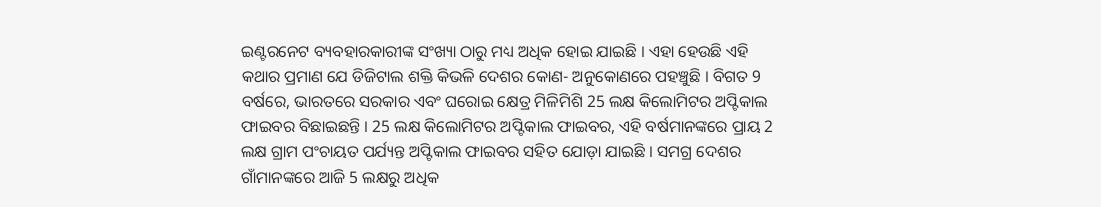ଇଣ୍ଟରନେଟ ବ୍ୟବହାରକାରୀଙ୍କ ସଂଖ୍ୟା ଠାରୁ ମଧ୍ୟ ଅଧିକ ହୋଇ ଯାଇଛି । ଏହା ହେଉଛି ଏହି କଥାର ପ୍ରମାଣ ଯେ ଡିଜିଟାଲ ଶକ୍ତି କିଭଳି ଦେଶର କୋଣ- ଅନୁକୋଣରେ ପହଞ୍ଚୁଛି । ବିଗତ 9 ବର୍ଷରେ, ଭାରତରେ ସରକାର ଏବଂ ଘରୋଇ କ୍ଷେତ୍ର ମିଳିମିଶି 25 ଲକ୍ଷ କିଲୋମିଟର ଅପ୍ଟିକାଲ ଫାଇବର ବିଛାଇଛନ୍ତି । 25 ଲକ୍ଷ କିଲୋମିଟର ଅପ୍ଟିକାଲ ଫାଇବର, ଏହି ବର୍ଷମାନଙ୍କରେ ପ୍ରାୟ 2 ଲକ୍ଷ ଗ୍ରାମ ପଂଚାୟତ ପର୍ଯ୍ୟନ୍ତ ଅପ୍ଟିକାଲ ଫାଇବର ସହିତ ଯୋଡ଼ା ଯାଇଛି । ସମଗ୍ର ଦେଶର ଗାଁମାନଙ୍କରେ ଆଜି 5 ଲକ୍ଷରୁ ଅଧିକ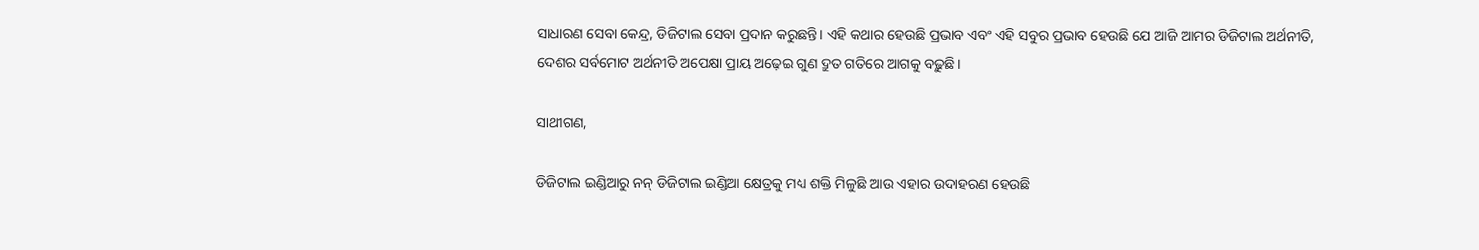ସାଧାରଣ ସେବା କେନ୍ଦ୍ର, ଡିଜିଟାଲ ସେବା ପ୍ରଦାନ କରୁଛନ୍ତି। ଏହି କଥାର ହେଉଛି ପ୍ରଭାବ ଏବଂ ଏହି ସବୁର ପ୍ରଭାବ ହେଉଛି ଯେ ଆଜି ଆମର ଡିଜିଟାଲ ଅର୍ଥନୀତି, ଦେଶର ସର୍ବମୋଟ ଅର୍ଥନୀତି ଅପେକ୍ଷା ପ୍ରାୟ ଅଢ଼େଇ ଗୁଣ ଦ୍ରୁତ ଗତିରେ ଆଗକୁ ବଢ଼ୁଛି।

ସାଥୀଗଣ,

ଡିଜିଟାଲ ଇଣ୍ଡିଆରୁ ନନ୍ ଡିଜିଟାଲ ଇଣ୍ଡିଆ କ୍ଷେତ୍ରକୁ ମଧ୍ୟ ଶକ୍ତି ମିଳୁଛି ଆଉ ଏହାର ଉଦାହରଣ ହେଉଛି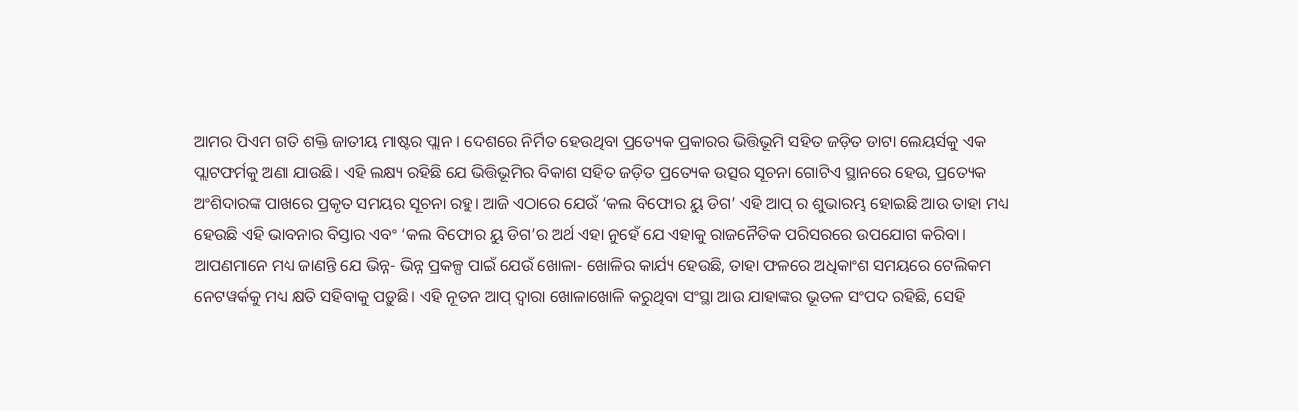ଆମର ପିଏମ ଗତି ଶକ୍ତି ଜାତୀୟ ମାଷ୍ଟର ପ୍ଲାନ । ଦେଶରେ ନିର୍ମିତ ହେଉଥିବା ପ୍ରତ୍ୟେକ ପ୍ରକାରର ଭିତ୍ତିଭୂମି ସହିତ ଜଡ଼ିତ ଡାଟା ଲେୟର୍ସକୁ ଏକ ପ୍ଲାଟଫର୍ମକୁ ଅଣା ଯାଉଛି। ଏହି ଲକ୍ଷ୍ୟ ରହିଛି ଯେ ଭିତ୍ତିଭୂମିର ବିକାଶ ସହିତ ଜଡ଼ିତ ପ୍ରତ୍ୟେକ ଉତ୍ସର ସୂଚନା ଗୋଟିଏ ସ୍ଥାନରେ ହେଉ, ପ୍ରତ୍ୟେକ ଅଂଶିଦାରଙ୍କ ପାଖରେ ପ୍ରକୃତ ସମୟର ସୂଚନା ରହୁ। ଆଜି ଏଠାରେ ଯେଉଁ ‘କଲ ବିଫୋର ୟୁ ଡିଗ’ ଏହି ଆପ୍ ର ଶୁଭାରମ୍ଭ ହୋଇଛି ଆଉ ତାହା ମଧ୍ୟ ହେଉଛି ଏହି ଭାବନାର ବିସ୍ତାର ଏବଂ ‘କଲ ବିଫୋର ୟୁ ଡିଗ’ର ଅର୍ଥ ଏହା ନୁହେଁ ଯେ ଏହାକୁ ରାଜନୈତିକ ପରିସରରେ ଉପଯୋଗ କରିବା। ଆପଣମାନେ ମଧ୍ୟ ଜାଣନ୍ତି ଯେ ଭିନ୍ନ- ଭିନ୍ନ ପ୍ରକଳ୍ପ ପାଇଁ ଯେଉଁ ଖୋଳା- ଖୋଳିର କାର୍ଯ୍ୟ ହେଉଛି, ତାହା ଫଳରେ ଅଧିକାଂଶ ସମୟରେ ଟେଲିକମ ନେଟୱର୍କକୁ ମଧ୍ୟ କ୍ଷତି ସହିବାକୁ ପଡ଼ୁଛି। ଏହି ନୂତନ ଆପ୍ ଦ୍ୱାରା ଖୋଳାଖୋଳି କରୁଥିବା ସଂସ୍ଥା ଆଉ ଯାହାଙ୍କର ଭୂତଳ ସଂପଦ ରହିଛି, ସେହି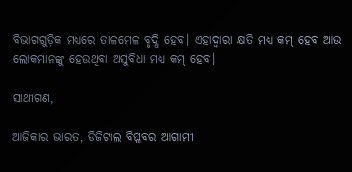ବିଭାଗଗୁଡ଼ିକ ମଧ୍ୟରେ ତାଳମେଳ ବୃଦ୍ଧି ହେବ। ଏହାଦ୍ୱାରା କ୍ଷତି ମଧ୍ୟ କମ୍ ହେବ ଆଉ ଲୋକମାନଙ୍କୁ ହେଉଥିବା ଅସୁବିଧା ମଧ୍ୟ କମ୍ ହେବ।

ସାଥୀଗଣ,

ଆଜିକାର ଭାରତ, ଡିଜିଟାଲ ବିପ୍ଳବର ଆଗାମୀ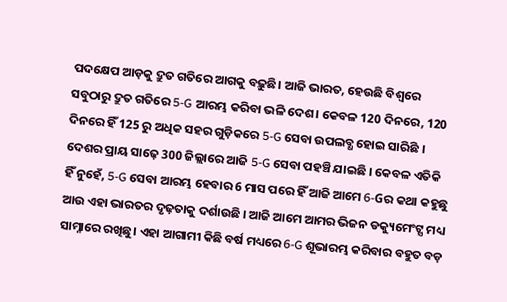ପଦକ୍ଷେପ ଆଡ଼କୁ ଦ୍ରୁତ ଗତିରେ ଆଗକୁ ବଢ଼ୁଛି। ଆଜି ଭାରତ, ହେଉଛି ବିଶ୍ୱରେ ସବୁଠାରୁ ଦ୍ରୁତ ଗତିରେ 5-G ଆରମ୍ଭ କରିବା ଭଳି ଦେଶ। କେବଳ 120 ଦିନରେ, 120 ଦିନରେ ହିଁ 125 ରୁ ଅଧିକ ସହର ଗୁଡ଼ିକରେ 5-G ସେବା ଉପଲବ୍ଧ ହୋଇ ସାରିଛି । ଦେଶର ପ୍ରାୟ ସାଢ଼େ 300 ଜିଲ୍ଲାରେ ଆଜି 5-G ସେବା ପହଞ୍ଚି ଯାଇଛି । କେବଳ ଏତିକି ହିଁ ନୁହେଁ, 5-G ସେବା ଆରମ୍ଭ ହେବାର 6 ମାସ ପରେ ହିଁ ଆଜି ଆମେ 6-Gର କଥା କହୁଛୁ ଆଉ ଏହା ଭାରତର ଦୃଢ଼ତାକୁ ଦର୍ଶାଉଛି । ଆଜି ଆମେ ଆମର ଭିଜନ ଡକ୍ୟୁମେଂଟ୍ସ ମଧ୍ୟ ସାମ୍ନାରେ ରଖିଛୁ। ଏହା ଆଗାମୀ କିଛି ବର୍ଷ ମଧ୍ୟରେ 6-G ଶୂଭାରମ୍ଭ କରିବାର ବହୁତ ବଡ଼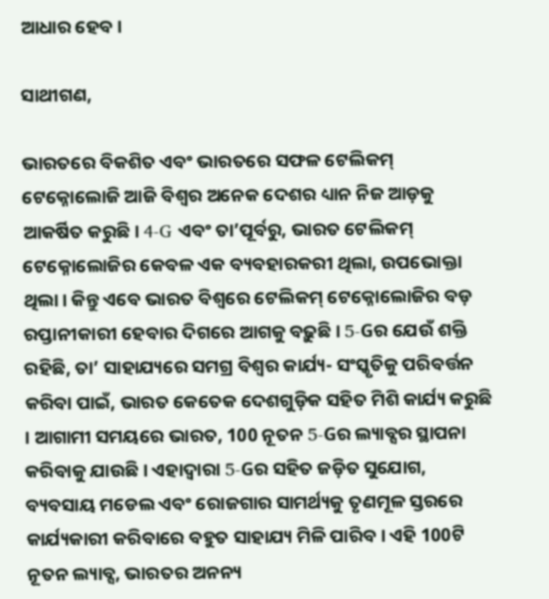ଆଧାର ହେବ।

ସାଥୀଗଣ,

ଭାରତରେ ବିକଶିତ ଏବଂ ଭାରତରେ ସଫଳ ଟେଲିକମ୍ ଟେକ୍ନୋଲୋଜି ଆଜି ବିଶ୍ୱର ଅନେକ ଦେଶର ଧ୍ୟାନ ନିଜ ଆଡ଼କୁ ଆକର୍ଷିତ କରୁଛି। 4-G ଏବଂ ତା’ପୂର୍ବରୁ, ଭାରତ ଟେଲିକମ୍ ଟେକ୍ନୋଲୋଜିର କେବଳ ଏକ ବ୍ୟବହାରକରୀ ଥିଲା, ଉପଭୋକ୍ତା ଥିଲା। କିନ୍ତୁ ଏବେ ଭାରତ ବିଶ୍ୱରେ ଟେଲିକମ୍ ଟେକ୍ନୋଲୋଜିର ବଡ଼ ରପ୍ତାନୀକାରୀ ହେବାର ଦିଗରେ ଆଗକୁ ବଢ଼ୁଛି। 5-Gର ଯେଉଁ ଶକ୍ତି ରହିଛି, ତା’ ସାହାଯ୍ୟରେ ସମଗ୍ର ବିଶ୍ୱର କାର୍ଯ୍ୟ- ସଂସ୍କୃତିକୁ ପରିବର୍ତ୍ତନ କରିବା ପାଇଁ, ଭାରତ କେତେକ ଦେଶଗୁଡ଼ିକ ସହିତ ମିଶି କାର୍ଯ୍ୟ କରୁଛି । ଆଗାମୀ ସମୟରେ ଭାରତ, 100 ନୂତନ 5-Gର ଲ୍ୟାବ୍ସର ସ୍ଥାପନା କରିବାକୁ ଯାଉଛି। ଏହାଦ୍ୱାରା 5-Gର ସହିତ ଜଡ଼ିତ ସୁଯୋଗ, ବ୍ୟବସାୟ ମଡେଲ ଏବଂ ରୋଜଗାର ସାମର୍ଥ୍ୟକୁ ତୃଣମୂଳ ସ୍ତରରେ କାର୍ଯ୍ୟକାରୀ କରିବାରେ ବହୁତ ସାହାଯ୍ୟ ମିଳି ପାରିବ। ଏହି 100ଟି ନୂତନ ଲ୍ୟାବ୍ସ, ଭାରତର ଅନନ୍ୟ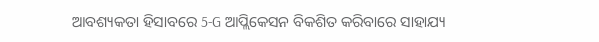ଆବଶ୍ୟକତା ହିସାବରେ 5-G ଆପ୍ଲିକେସନ ବିକଶିତ କରିବାରେ ସାହାଯ୍ୟ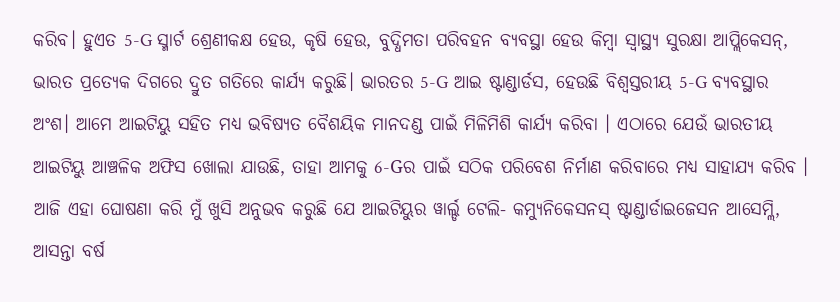କରିବ। ହୁଏତ 5-G ସ୍ମାର୍ଟ ଶ୍ରେଣୀକକ୍ଷ ହେଉ, କୃଷି ହେଉ, ବୁଦ୍ଧିମତା ପରିବହନ ବ୍ୟବସ୍ଥା ହେଉ କିମ୍ବା ସ୍ୱାସ୍ଥ୍ୟ ସୁରକ୍ଷା ଆପ୍ଲିକେସନ୍, ଭାରତ ପ୍ରତ୍ୟେକ ଦିଗରେ ଦ୍ରୁତ ଗତିରେ କାର୍ଯ୍ୟ କରୁଛି। ଭାରତର 5-G ଆଇ ଷ୍ଟାଣ୍ଡାର୍ଡସ, ହେଉଛି ବିଶ୍ୱସ୍ତରୀୟ 5-G ବ୍ୟବସ୍ଥାର ଅଂଶ। ଆମେ ଆଇଟିୟୁ ସହିତ ମଧ୍ୟ ଭବିଷ୍ୟତ ବୈଶୟିକ ମାନଦଣ୍ଡ ପାଇଁ ମିଳିମିଶି କାର୍ଯ୍ୟ କରିବା । ଏଠାରେ ଯେଉଁ ଭାରତୀୟ ଆଇଟିୟୁ ଆଞ୍ଚଳିକ ଅଫିସ ଖୋଲା ଯାଉଛି, ତାହା ଆମକୁ 6-Gର ପାଇଁ ସଠିକ ପରିବେଶ ନିର୍ମାଣ କରିବାରେ ମଧ୍ୟ ସାହାଯ୍ୟ କରିବ । ଆଜି ଏହା ଘୋଷଣା କରି ମୁଁ ଖୁସି ଅନୁଭବ କରୁଛି ଯେ ଆଇଟିୟୁର ୱାର୍ଲ୍ଡ ଟେଲି- କମ୍ୟୁନିକେସନସ୍ ଷ୍ଟାଣ୍ଡାର୍ଡାଇଜେସନ ଆସେମ୍ଲି, ଆସନ୍ତା ବର୍ଷ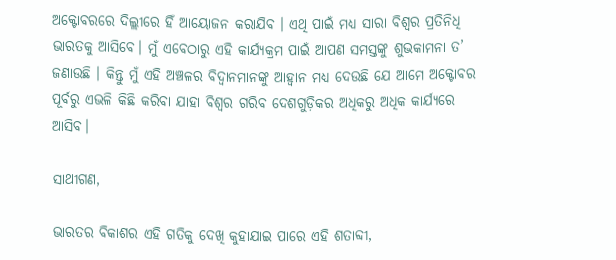ଅକ୍ଟୋବରରେ ଦିଲ୍ଲୀରେ ହିଁ ଆୟୋଜନ କରାଯିବ । ଏଥି ପାଇଁ ମଧ୍ୟ ସାରା ବିଶ୍ୱର ପ୍ରତିନିଧି ଭାରତକୁ ଆସିବେ। ମୁଁ ଏବେଠାରୁ ଏହି କାର୍ଯ୍ୟକ୍ରମ ପାଇଁ ଆପଣ ସମସ୍ତଙ୍କୁ ଶୁଭକାମନା ତ’ ଜଣାଉଛି । କିନ୍ତୁ ମୁଁ ଏହି ଅଞ୍ଚଳର ବିଦ୍ୱାନମାନଙ୍କୁ ଆହ୍ୱାନ ମଧ୍ୟ ଦେଉଛି ଯେ ଆମେ ଅକ୍ଟୋବର ପୂର୍ବରୁ ଏଭଳି କିଛି କରିବା ଯାହା ବିଶ୍ୱର ଗରିବ ଦେଶଗୁଡ଼ିକର ଅଧିକରୁ ଅଧିକ କାର୍ଯ୍ୟରେ ଆସିବ।

ସାଥୀଗଣ,

ଭାରତର ବିକାଶର ଏହି ଗତିକୁ ଦେଖି କୁହାଯାଇ ପାରେ ଏହି ଶତାବ୍ଦୀ,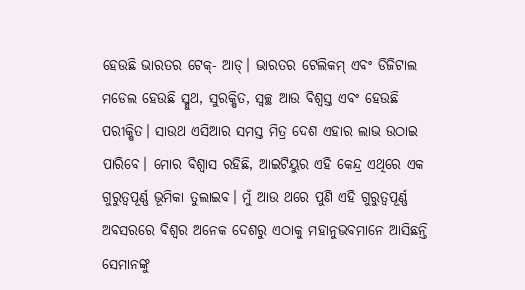ହେଉଛି ଭାରତର ଟେକ୍- ଆଡ୍। ଭାରତର ଟେଲିକମ୍ ଏବଂ ଡିଜିଟାଲ ମଡେଲ ହେଉଛି ସ୍ମୁଥ, ସୁରକ୍ଷିତ, ସ୍ୱଚ୍ଛ ଆଉ ବିଶ୍ୱସ୍ତ ଏବଂ ହେଉଛି ପରୀକ୍ଷିତ। ସାଉଥ ଏସିଆର ସମସ୍ତ ମିତ୍ର ଦେଶ ଏହାର ଲାଭ ଉଠାଇ ପାରିବେ। ମୋର ବିଶ୍ୱାସ ରହିଛି, ଆଇଟିୟୁର ଏହି କେନ୍ଦ୍ର ଏଥିରେ ଏକ ଗୁରୁତ୍ୱପୂର୍ଣ୍ଣ ଭୂମିକା ତୁଲାଇବ। ମୁଁ ଆଉ ଥରେ ପୁଣି ଏହି ଗୁରୁତ୍ୱପୂର୍ଣ୍ଣ ଅବସରରେ ବିଶ୍ୱର ଅନେକ ଦେଶରୁ ଏଠାକୁ ମହାନୁଭବମାନେ ଆସିଛନ୍ତି ସେମାନଙ୍କୁ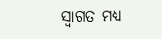ସ୍ୱାଗତ ମଧ୍ୟ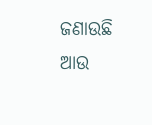ଜଣାଉଛି ଆଉ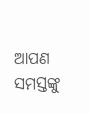ଆପଣ ସମସ୍ତଙ୍କୁ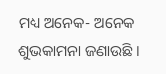ମଧ୍ୟ ଅନେକ- ଅନେକ ଶୁଭକାମନା ଜଣାଉଛି ।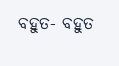ବହୁତ- ବହୁତ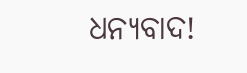ଧନ୍ୟବାଦ!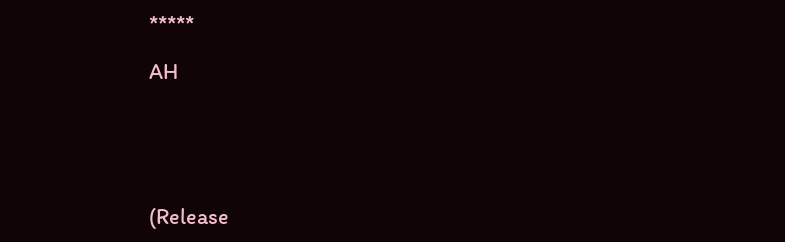*****

AH





(Release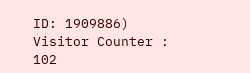ID: 1909886) Visitor Counter : 102